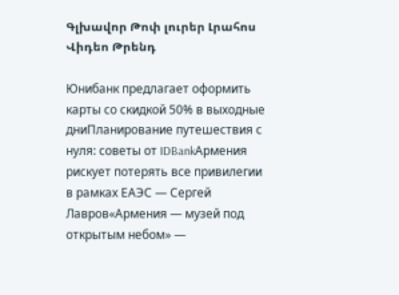Գլխավոր Թոփ լուրեր Լրահոս Վիդեո Թրենդ

Юнибанк предлагает оформить карты со скидкой 50% в выходные дниПланирование путешествия с нуля: советы от IDBankАрмения рискует потерять все привилегии в рамках ЕАЭС — Сергей Лавров«Армения — музей под открытым небом» —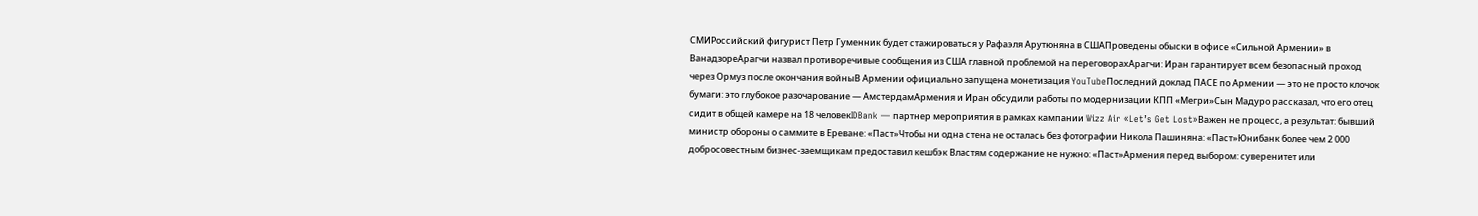СМИРоссийский фигурист Петр Гуменник будет стажироваться у Рафаэля Арутюняна в СШАПроведены обыски в офисе «Сильной Армении» в ВанадзореАрагчи назвал противоречивые сообщения из США главной проблемой на переговорахАрагчи: Иран гарантирует всем безопасный проход через Ормуз после окончания войныВ Армении официально запущена монетизация YouTubeПоследний доклад ПАСЕ по Армении — это не просто клочок бумаги: это глубокое разочарование — АмстердамАрмения и Иран обсудили работы по модернизации КПП «Мегри»Сын Мадуро рассказал, что его отец сидит в общей камере на 18 человекIDBank — партнер мероприятия в рамках кампании Wizz Air «Let’s Get Lost»Важен не процесс, а результат: бывший министр обороны о саммите в Ереване: «Паст»Чтобы ни одна стена не осталась без фотографии Никола Пашиняна: «Паст»Юнибанк более чем 2 000 добросовестным бизнес-заемщикам предоставил кешбэк Властям содержание не нужно: «Паст»Армения перед выбором: суверенитет или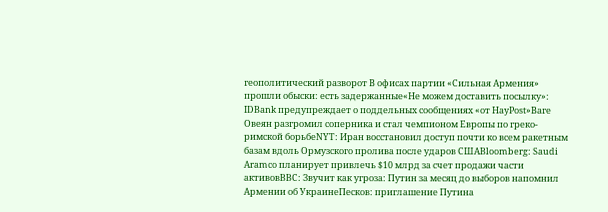геополитический разворот В офисах партии «Сильная Армения» прошли обыски: есть задержанные«Не можем доставить посылку»: IDBank предупреждает о поддельных сообщениях «от HayPost»Ваге Овеян разгромил соперника и стал чемпионом Европы по греко-римской борьбеNYT: Иран восстановил доступ почти ко всем ракетным базам вдоль Ормузского пролива после ударов СШАBloomberg: Saudi Aramco планирует привлечь $10 млрд за счет продажи части активовBBC: Звучит как угроза: Путин за месяц до выборов напомнил Армении об УкраинеПесков: приглашение Путина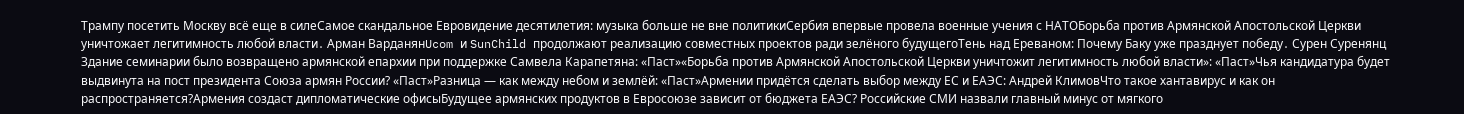Трампу посетить Москву всё еще в силеСамое скандальное Евровидение десятилетия: музыка больше не вне политикиСербия впервые провела военные учения с НАТОБорьба против Армянской Апостольской Церкви уничтожает легитимность любой власти․ Арман ВарданянUcom и SunChild продолжают реализацию совместных проектов ради зелёного будущегоТень над Ереваном: Почему Баку уже празднует победу․ Сурен Суренянц Здание семинарии было возвращено армянской епархии при поддержке Самвела Карапетяна: «Паст»«Борьба против Армянской Апостольской Церкви уничтожит легитимность любой власти»: «Паст»Чья кандидатура будет выдвинута на пост президента Союза армян России? «Паст»Разница — как между небом и землёй: «Паст»Армении придётся сделать выбор между ЕС и ЕАЭС: Андрей КлимовЧто такое хантавирус и как он распространяется?Армения создаст дипломатические офисыБудущее армянских продуктов в Евросоюзе зависит от бюджета ЕАЭС? Российские СМИ назвали главный минус от мягкого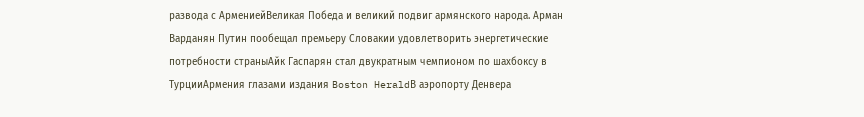развода с АрмениейВеликая Победа и великий подвиг армянского народа. Арман Варданян Путин пообещал премьеру Словакии удовлетворить энергетические потребности страныАйк Гаспарян стал двукратным чемпионом по шахбоксу в ТурцииАрмения глазами издания Boston HeraldВ аэропорту Денвера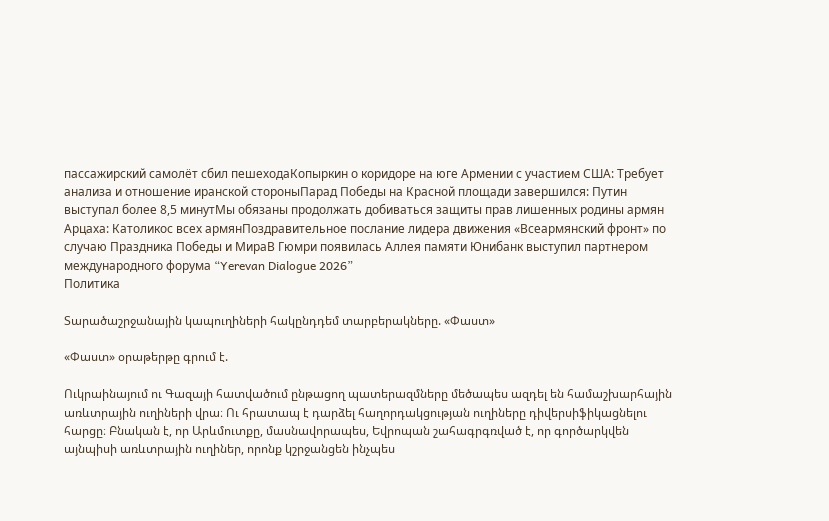пассажирский самолёт сбил пешеходаКопыркин о коридоре на юге Армении с участием США: Требует анализа и отношение иранской стороныПарад Победы на Красной площади завершился: Путин выступал более 8,5 минутМы обязаны продолжать добиваться защиты прав лишенных родины армян Арцаха: Католикос всех армянПоздравительное послание лидера движения «Всеармянский фронт» по случаю Праздника Победы и МираВ Гюмри появилась Аллея памяти Юнибанк выступил партнером международного форума “Yerevan Dialogue 2026”
Политика

Տարածաշրջանային կապուղիների հակընդդեմ տարբերակները. «Փաստ»

«Փաստ» օրաթերթը գրում է.

Ուկրաինայում ու Գազայի հատվածում ընթացող պատերազմները մեծապես ազդել են համաշխարհային առևտրային ուղիների վրա։ Ու հրատապ է դարձել հաղորդակցության ուղիները դիվերսիֆիկացնելու հարցը։ Բնական է, որ Արևմուտքը, մասնավորապես, Եվրոպան շահագրգռված է, որ գործարկվեն այնպիսի առևտրային ուղիներ, որոնք կշրջանցեն ինչպես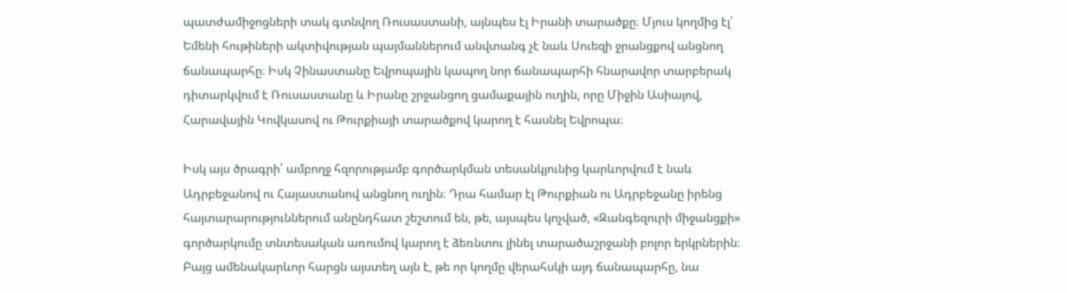պատժամիջոցների տակ գտնվող Ռուսաստանի, այնպես էլ Իրանի տարածքը։ Մյուս կողմից էլ՝ Եմենի հութիների ակտիվության պայմաններում անվտանգ չէ նաև Սուեզի ջրանցքով անցնող ճանապարհը։ Իսկ Չինաստանը Եվրոպային կապող նոր ճանապարհի հնարավոր տարբերակ դիտարկվում է Ռուսաստանը և Իրանը շրջանցող ցամաքային ուղին, որը Միջին Ասիայով, Հարավային Կովկասով ու Թուրքիայի տարածքով կարող է հասնել Եվրոպա։

Իսկ այս ծրագրի՝ ամբողջ հզորությամբ գործարկման տեսանկյունից կարևորվում է նաև Ադրբեջանով ու Հայաստանով անցնող ուղին։ Դրա համար էլ Թուրքիան ու Ադրբեջանը իրենց հայտարարություններում անընդհատ շեշտում են, թե, այսպես կոչված, «Զանգեզուրի միջանցքի» գործարկումը տնտեսական առումով կարող է ձեռնտու լինել տարածաշրջանի բոլոր երկրներին։ Բայց ամենակարևոր հարցն այստեղ այն է, թե որ կողմը վերահսկի այդ ճանապարհը, նա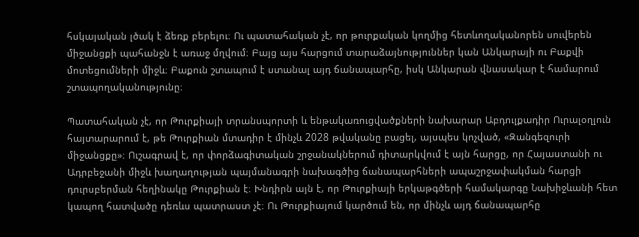հսկայական լծակ է ձեռք բերելու։ Ու պատահական չէ, որ թուրքական կողմից հետևողականորեն սուվերեն միջանցքի պահանջն է առաջ մղվում։ Բայց այս հարցում տարաձայնություններ կան Անկարայի ու Բաքվի մոտեցումների միջև։ Բաքուն շտապում է ստանալ այդ ճանապարհը, իսկ Անկարան վնասակար է համարում շտապողականությունը։

Պատահական չէ, որ Թուրքիայի տրանսպորտի և ենթակառուցվածքների նախարար Աբդուլքադիր Ուրալօղլուն հայտարարում է, թե Թուրքիան մտադիր է մինչև 2028 թվականը բացել, այսպես կոչված, «Զանգեզուրի միջանցքը»։ Ուշագրավ է, որ փորձագիտական շրջանակներում դիտարկվում է այն հարցը, որ Հայաստանի ու Ադրբեջանի միջև խաղաղության պայմանագրի նախագծից ճանապարհների ապաշրջափակման հարցի դուրսբերման հեղինակը Թուրքիան է։ Խնդիրն այն է, որ Թուրքիայի երկաթգծերի համակարգը Նախիջևանի հետ կապող հատվածը դեռևս պատրաստ չէ։ Ու Թուրքիայում կարծում են, որ մինչև այդ ճանապարհը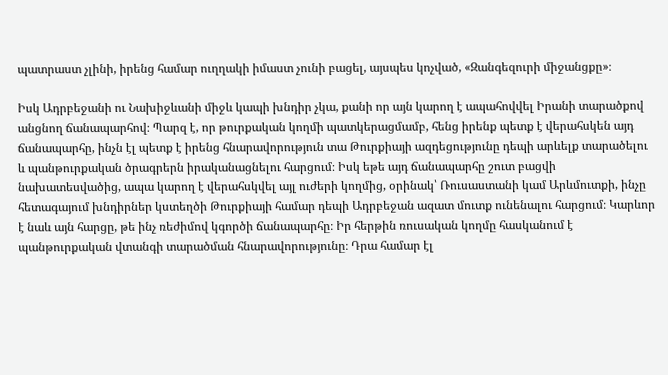պատրաստ չլինի, իրենց համար ուղղակի իմաստ չունի բացել, այսպես կոչված, «Զանգեզուրի միջանցքը»։

Իսկ Ադրբեջանի ու Նախիջևանի միջև կապի խնդիր չկա, քանի որ այն կարող է ապահովվել Իրանի տարածքով անցնող ճանապարհով։ Պարզ է, որ թուրքական կողմի պատկերացմամբ, հենց իրենք պետք է վերահսկեն այդ ճանապարհը, ինչն էլ պետք է իրենց հնարավորություն տա Թուրքիայի ազդեցությունը դեպի արևելք տարածելու և պանթուրքական ծրագրերն իրականացնելու հարցում։ Իսկ եթե այդ ճանապարհը շուտ բացվի նախատեսվածից, ապա կարող է վերահսկվել այլ ուժերի կողմից, օրինակ՝ Ռուսաստանի կամ Արևմուտքի, ինչը հետագայում խնդիրներ կստեղծի Թուրքիայի համար դեպի Ադրբեջան ազատ մուտք ունենալու հարցում։ Կարևոր է նաև այն հարցը, թե ինչ ռեժիմով կգործի ճանապարհը։ Իր հերթին ռուսական կողմը հասկանում է պանթուրքական վտանգի տարածման հնարավորությունը։ Դրա համար էլ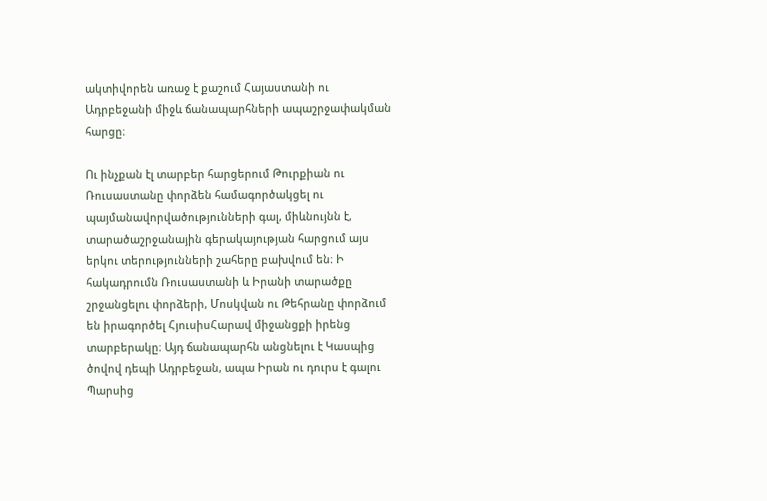ակտիվորեն առաջ է քաշում Հայաստանի ու Ադրբեջանի միջև ճանապարհների ապաշրջափակման հարցը։

Ու ինչքան էլ տարբեր հարցերում Թուրքիան ու Ռուսաստանը փորձեն համագործակցել ու պայմանավորվածությունների գալ, միևնույնն է, տարածաշրջանային գերակայության հարցում այս երկու տերությունների շահերը բախվում են։ Ի հակադրումն Ռուսաստանի և Իրանի տարածքը շրջանցելու փորձերի, Մոսկվան ու Թեհրանը փորձում են իրագործել ՀյուսիսՀարավ միջանցքի իրենց տարբերակը։ Այդ ճանապարհն անցնելու է Կասպից ծովով դեպի Ադրբեջան, ապա Իրան ու դուրս է գալու Պարսից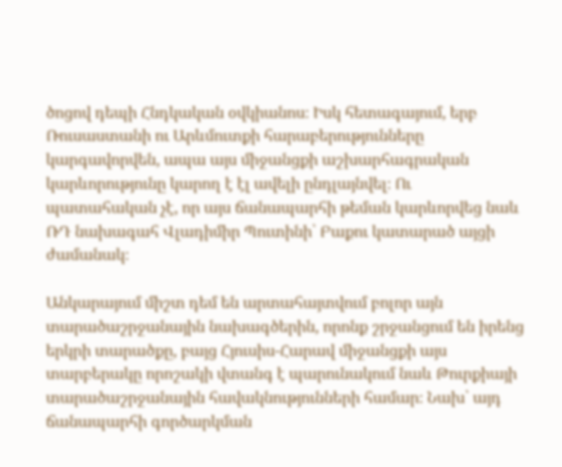ծոցով դեպի Հնդկական օվկիանոս։ Իսկ հետագայում, երբ Ռուսաստանի ու Արևմուտքի հարաբերությունները կարգավորվեն, ապա այս միջանցքի աշխարհագրական կարևորությունը կարող է էլ ավելի ընդլայնվել։ Ու պատահական չէ, որ այս ճանապարհի թեման կարևորվեց նաև ՌԴ նախագահ Վլադիմիր Պուտինի՝ Բաքու կատարած այցի ժամանակ։

Անկարայում միշտ դեմ են արտահայտվում բոլոր այն տարածաշրջանային նախագծերին, որոնք շրջանցում են իրենց երկրի տարածքը, բայց Հյուսիս-Հարավ միջանցքի այս տարբերակը որոշակի վտանգ է պարունակում նաև Թուրքիայի տարածաշրջանային հավակնությունների համար։ Նախ՝ այդ ճանապարհի գործարկման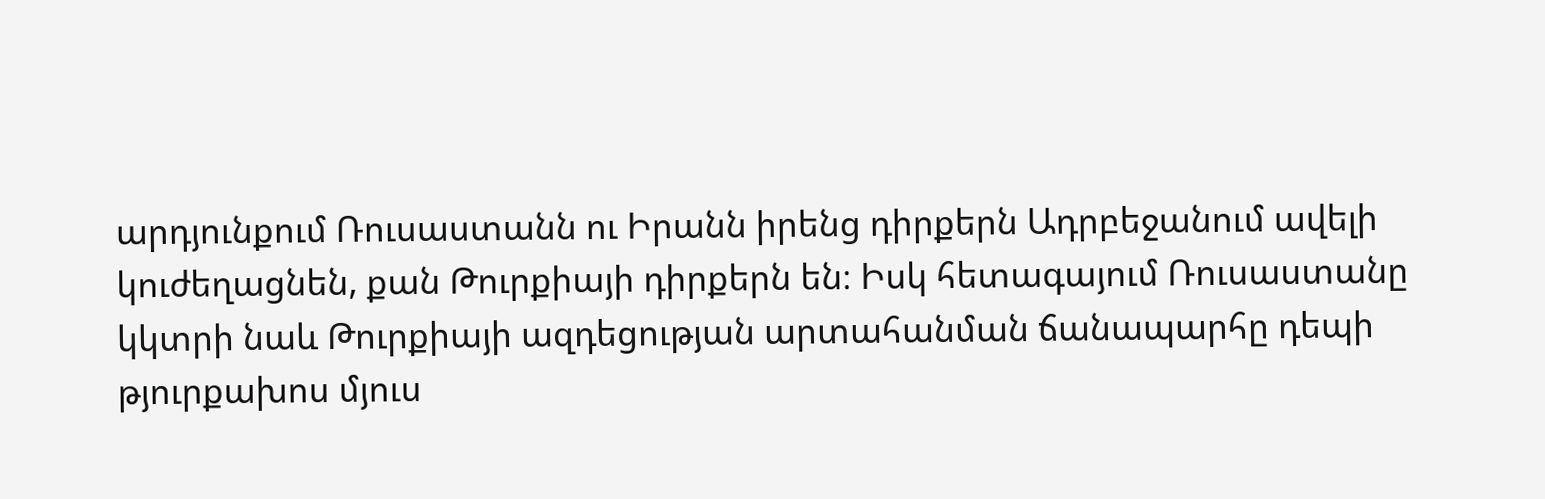արդյունքում Ռուսաստանն ու Իրանն իրենց դիրքերն Ադրբեջանում ավելի կուժեղացնեն, քան Թուրքիայի դիրքերն են։ Իսկ հետագայում Ռուսաստանը կկտրի նաև Թուրքիայի ազդեցության արտահանման ճանապարհը դեպի թյուրքախոս մյուս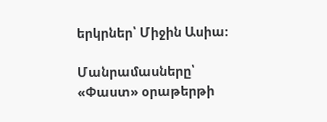երկրներ՝ Միջին Ասիա։

Մանրամասները՝ «Փաստ» օրաթերթի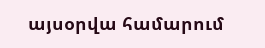այսօրվա համարում